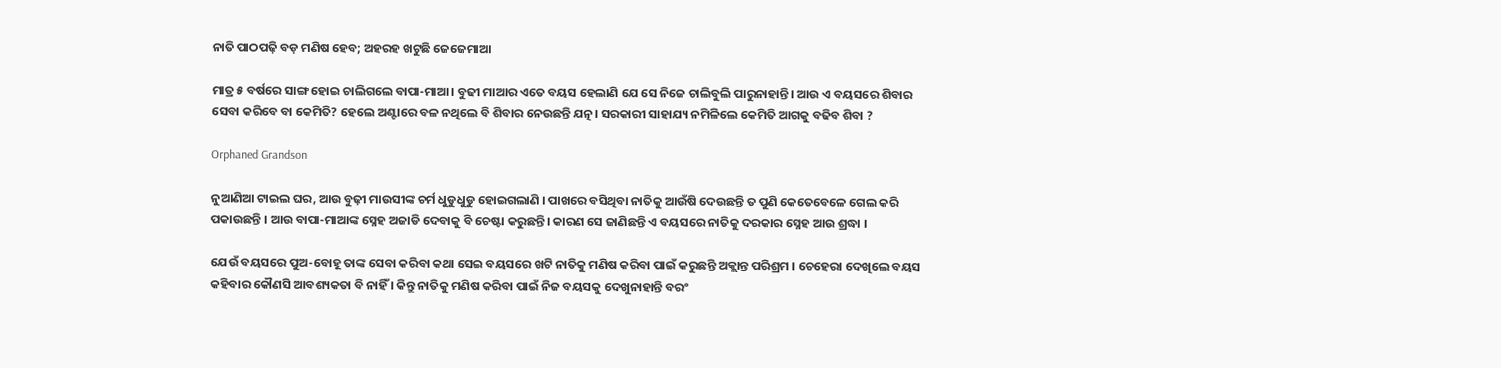ନାତି ପାଠପଢ଼ି ବଡ଼ ମଣିଷ ହେବ; ଅହରହ ଖଟୁଛି ଜେଜେମାଆ

ମାତ୍ର ୫ ବର୍ଷରେ ସାଙ୍ଗ ହୋଇ ଚାଲିଗଲେ ବାପା-ମାଆ। ବୁଢୀ ମାଆର ଏତେ ବୟସ ହେଲାଣି ଯେ ସେ ନିଜେ ଚାଲିବୁଲି ପାରୁନାହାନ୍ତି। ଆଉ ଏ ବୟସରେ ଶିବାର ସେବା କରିବେ ବା କେମିତି? ହେଲେ ଅଣ୍ଟାରେ ବଳ ନଥିଲେ ବି ଶିବାର ନେଉଛନ୍ତି ଯତ୍ନ। ସରକାରୀ ସାହାଯ୍ୟ ନମିଳିଲେ କେମିତି ଆଗକୁ ବଢିବ ଶିବା ?

Orphaned Grandson

ନୁଆଣିଆ ଟାଇଲ ଘର, ଆଉ ବୁଢ଼ୀ ମାଉସୀଙ୍କ ଚର୍ମ ଧୁଡୁଧୁଡୁ ହୋଇଗଲାଣି । ପାଖରେ ବସିଥିବା ନାତିକୁ ଆଉଁଷି ଦେଉଛନ୍ତି ତ ପୁଣି କେତେବେଳେ ଗେଲ କରି ପକାଉଛନ୍ତି । ଆଉ ବାପା-ମାଆଙ୍କ ସ୍ନେହ ଅଜାଡି ଦେବାକୁ ବି ଚେଷ୍ଟା କରୁଛନ୍ତି। କାରଣ ସେ ଜାଣିଛନ୍ତି ଏ ବୟସରେ ନାତିକୁ ଦରକାର ସ୍ନେହ ଆଉ ଶ୍ରଦ୍ଧା ।

ଯେଉଁ ବୟସରେ ପୁଅ-ବୋହୂ ତାଙ୍କ ସେବା କରିବା କଥା ସେଇ ବୟସରେ ଖଟି ନାତିକୁ ମଣିଷ କରିବା ପାଇଁ କରୁଛନ୍ତି ଅକ୍ଲାନ୍ତ ପରିଶ୍ରମ । ଚେହେରା ଦେଖିଲେ ବୟସ କହିବାର କୌଣସି ଆବଶ୍ୟକତା ବି ନାହିଁ । କିନ୍ତୁ ନାତିକୁ ମଣିଷ କରିବା ପାଇଁ ନିଜ ବୟସକୁ ଦେଖୁନାହାନ୍ତି ବରଂ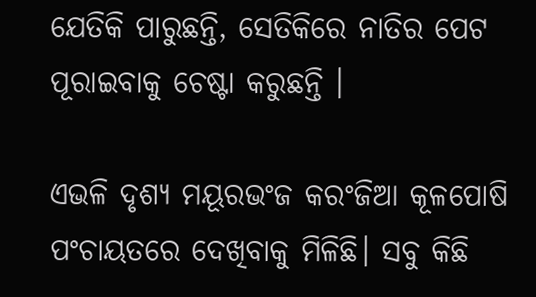ଯେତିକି ପାରୁଛନ୍ତି, ସେତିକିରେ ନାତିର ପେଟ ପୂରାଇବାକୁ ଚେଷ୍ଟା କରୁଛନ୍ତି ।

ଏଭଳି ଦୃଶ୍ୟ ମୟୂରଭଂଜ କରଂଜିଆ କୂଳପୋଷି ପଂଚାୟତରେ ଦେଖିବାକୁ ମିଳିଛି। ସବୁ କିଛି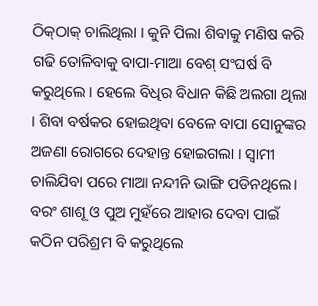ଠିକ୍‌ଠାକ୍‌ ଚାଲିଥିଲା । କୁନି ପିଲା ଶିବାକୁ ମଣିଷ କରି ଗଢି ତୋଳିବାକୁ ବାପା-ମାଆ ବେଶ୍‌ ସଂଘର୍ଷ ବି କରୁଥିଲେ । ହେଲେ ବିଧିର ବିଧାନ କିଛି ଅଲଗା ଥିଲା । ଶିବା ବର୍ଷକର ହୋଇଥିବା ବେଳେ ବାପା ସୋନୁଙ୍କର ଅଜଣା ରୋଗରେ ଦେହାନ୍ତ ହୋଇଗଲା । ସ୍ୱାମୀ ଚାଲିଯିବା ପରେ ମାଆ ନନ୍ଦୀନି ଭାଙ୍ଗି ପଡିନଥିଲେ। ବରଂ ଶାଶୂ ଓ ପୁଅ ମୁହଁରେ ଆହାର ଦେବା ପାଇଁ କଠିନ ପରିଶ୍ରମ ବି କରୁଥିଲେ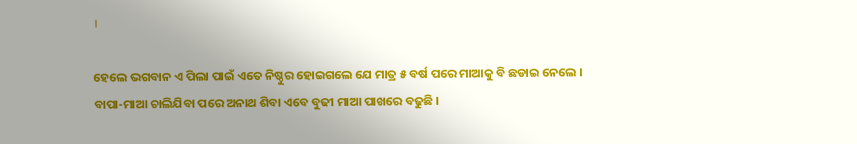।

ହେଲେ ଭଗବାନ ଏ ପିଲା ପାଇଁ ଏତେ ନିଷ୍ଠୁର ହୋଇଗଲେ ଯେ ମାତ୍ର ୫ ବର୍ଷ ପରେ ମାଆକୁ ବି ଛଡାଇ ନେଲେ । ବାପା-ମାଆ ଚାଲିଯିବା ପରେ ଅନାଥ ଶିବା ଏବେ ବୁଢୀ ମାଆ ପାଖରେ ବଢୁଛି ।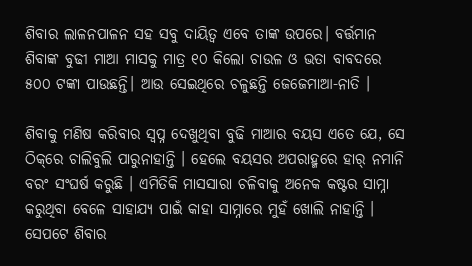ଶିବାର ଲାଳନପାଳନ ସହ ସବୁ ଦାୟିତ୍ୱ ଏବେ ତାଙ୍କ ଉପରେ। ବର୍ତ୍ତମାନ ଶିବାଙ୍କ ବୁଢୀ ମାଆ ମାସକୁ ମାତ୍ର ୧୦ କିଲୋ ଚାଉଳ ଓ ଭତା ବାବଦରେ ୫୦୦ ଟଙ୍କା ପାଉଛନ୍ତି। ଆଉ ସେଇଥିରେ ଚଳୁଛନ୍ତି ଜେଜେମାଆ-ନାତି ।

ଶିବାକୁ ମଣିଷ କରିବାର ସ୍ୱପ୍ନ ଦେଖୁଥିବା ବୁଢି ମାଆର ବୟସ ଏତେ ଯେ, ସେ ଠିକ୍‌ରେ ଚାଲିବୁଲି ପାରୁନାହାନ୍ତି । ହେଲେ ବୟସର ଅପରାହ୍ମରେ ହାର୍‌ ନମାନି ବରଂ ସଂଘର୍ଷ କରୁଛି । ଏମିତିକି ମାସସାରା ଚଳିବାକୁ ଅନେକ କଷ୍ଟର ସାମ୍ନା କରୁଥିବା ବେଳେ ସାହାଯ୍ୟ ପାଇଁ କାହା ସାମ୍ନାରେ ମୁହଁ ଖୋଲି ନାହାନ୍ତି । ସେପଟେ ଶିବାର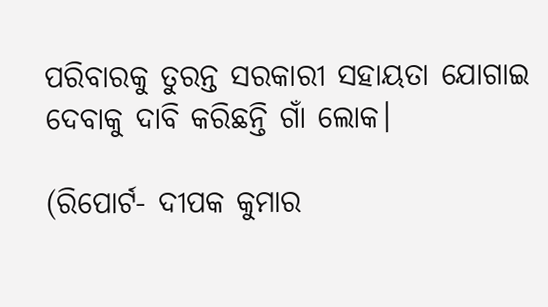ପରିବାରକୁ ତୁରନ୍ତ ସରକାରୀ ସହାୟତା ଯୋଗାଇ ଦେବାକୁ ଦାବି କରିଛନ୍ତି ଗାଁ ଲୋକ।

(ରିପୋର୍ଟ- ଦୀପକ କୁମାର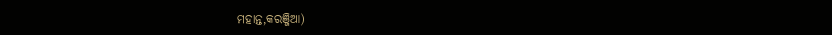ମହାନ୍ତ,କରଞ୍ଜିଆ)